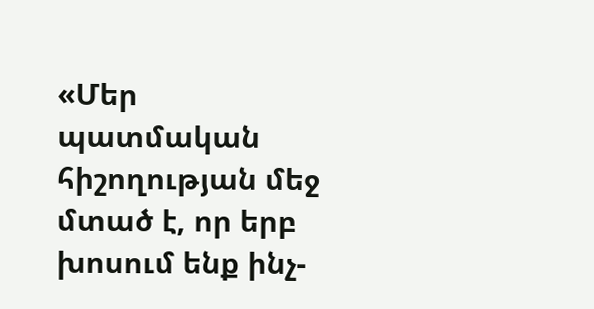«Մեր պատմական հիշողության մեջ մտած է, որ երբ խոսում ենք ինչ-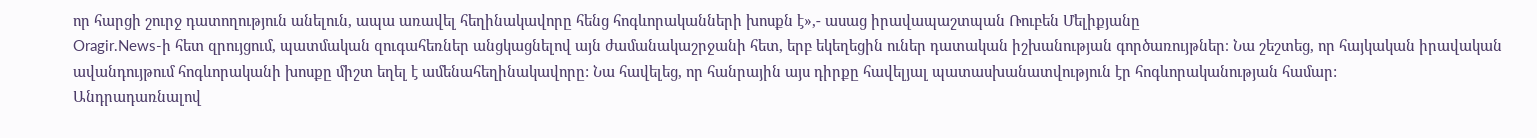որ հարցի շուրջ դատողություն անելուն, ապա առավել հեղինակավորը հենց հոգևորականների խոսքն է»,- ասաց իրավապաշտպան Ռուբեն Մելիքյանը
Oragir.News-ի հետ զրույցում, պատմական զուգահեռներ անցկացնելով այն ժամանակաշրջանի հետ, երբ եկեղեցին ուներ դատական իշխանության գործառույթներ։ Նա շեշտեց, որ հայկական իրավական ավանդույթում հոգևորականի խոսքը միշտ եղել է ամենահեղինակավորը: Նա հավելեց, որ հանրային այս դիրքը հավելյալ պատասխանատվություն էր հոգևորականության համար:
Անդրադառնալով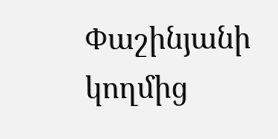Փաշինյանի կողմից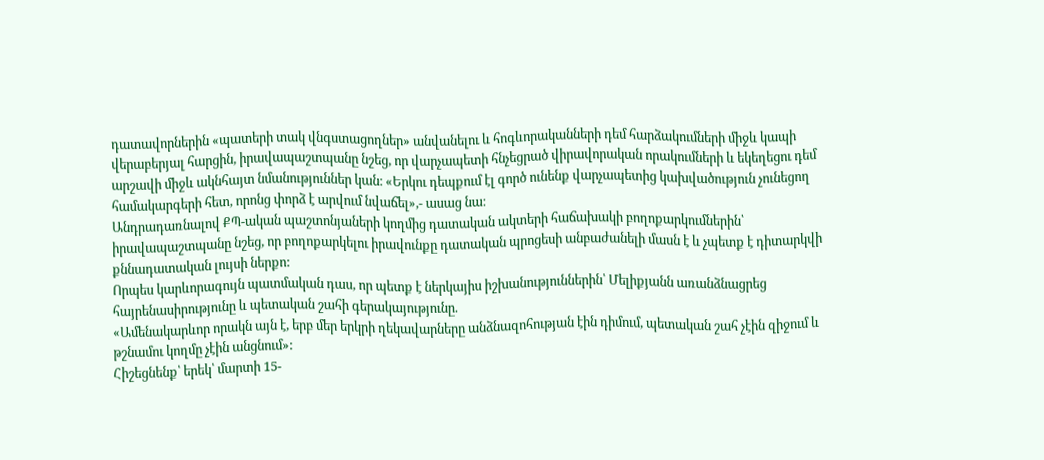դատավորներին «պատերի տակ վնգստացողներ» անվանելու և հոգևորականների դեմ հարձակումների միջև կապի վերաբերյալ հարցին, իրավապաշտպանը նշեց, որ վարչապետի հնչեցրած վիրավորական որակումների և եկեղեցու դեմ արշավի միջև ակնհայտ նմանություններ կան։ «Երկու դեպքում էլ գործ ունենք վարչապետից կախվածություն չունեցող համակարգերի հետ, որոնց փորձ է արվում նվաճել»,- ասաց նա։
Անդրադառնալով ՔՊ-ական պաշտոնյաների կողմից դատական ակտերի հաճախակի բողոքարկումներին՝ իրավապաշտպանը նշեց, որ բողոքարկելու իրավունքը դատական պրոցեսի անբաժանելի մասն է և չպետք է դիտարկվի քննադատական լույսի ներքո:
Որպես կարևորագույն պատմական դաս, որ պետք է ներկայիս իշխանություններին՝ Մելիքյանն առանձնացրեց հայրենասիրությունը և պետական շահի գերակայությունը.
«Ամենակարևոր որակն այն է, երբ մեր երկրի ղեկավարները անձնազոհության էին դիմում, պետական շահ չէին զիջում և թշնամու կողմը չէին անցնում»:
Հիշեցնենք՝ երեկ՝ մարտի 15-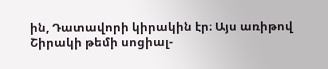ին, Դատավորի կիրակին էր։ Այս առիթով Շիրակի թեմի սոցիալ-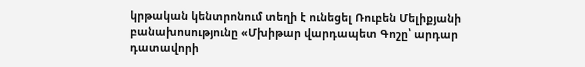կրթական կենտրոնում տեղի է ունեցել Ռուբեն Մելիքյանի բանախոսությունը «Մխիթար վարդապետ Գոշը՝ արդար դատավորի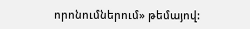որոնումներում» թեմայով: